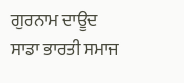ਗੁਰਨਾਮ ਦਾਊਦ
ਸਾਡਾ ਭਾਰਤੀ ਸਮਾਜ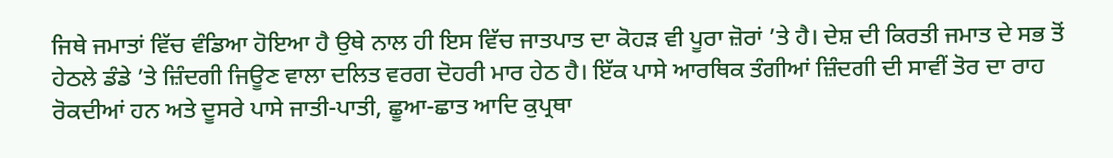ਜਿਥੇ ਜਮਾਤਾਂ ਵਿੱਚ ਵੰਡਿਆ ਹੋਇਆ ਹੈ ਉਥੇ ਨਾਲ ਹੀ ਇਸ ਵਿੱਚ ਜਾਤਪਾਤ ਦਾ ਕੋਹੜ ਵੀ ਪੂਰਾ ਜ਼ੋਰਾਂ ’ਤੇ ਹੈ। ਦੇਸ਼ ਦੀ ਕਿਰਤੀ ਜਮਾਤ ਦੇ ਸਭ ਤੋਂ ਹੇਠਲੇ ਡੰਡੇ ’ਤੇ ਜ਼ਿੰਦਗੀ ਜਿਊਣ ਵਾਲਾ ਦਲਿਤ ਵਰਗ ਦੋਹਰੀ ਮਾਰ ਹੇਠ ਹੈ। ਇੱਕ ਪਾਸੇ ਆਰਥਿਕ ਤੰਗੀਆਂ ਜ਼ਿੰਦਗੀ ਦੀ ਸਾਵੀਂ ਤੋਰ ਦਾ ਰਾਹ ਰੋਕਦੀਆਂ ਹਨ ਅਤੇ ਦੂਸਰੇ ਪਾਸੇ ਜਾਤੀ-ਪਾਤੀ, ਛੂਆ-ਛਾਤ ਆਦਿ ਕੁਪ੍ਰਥਾ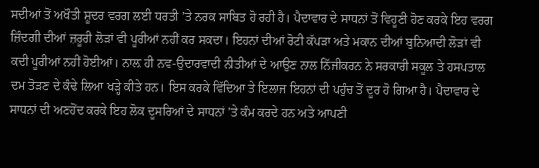ਸਦੀਆਂ ਤੋਂ ਅਖੌਤੀ ਸ਼ੂਦਰ ਵਰਗ ਲਈ ਧਰਤੀ ’ਤੇ ਨਰਕ ਸਾਬਿਤ ਹੋ ਰਹੀ ਹੈ। ਪੈਦਾਵਾਰ ਦੇ ਸਾਧਨਾਂ ਤੋਂ ਵਿਹੂਣੀ ਹੋਣ ਕਰਕੇ ਇਹ ਵਰਗ ਜ਼ਿੰਦਗੀ ਦੀਆਂ ਜ਼ਰੂਰੀ ਲੋੜਾਂ ਵੀ ਪੂਰੀਆਂ ਨਹੀਂ ਕਰ ਸਕਦਾ। ਇਹਨਾਂ ਦੀਆਂ ਰੋਟੀ ਕੱਪੜਾ ਅਤੇ ਮਕਾਨ ਦੀਆਂ ਬੁਨਿਆਦੀ ਲੋੜਾਂ ਵੀ ਕਦੀ ਪੂਰੀਆਂ ਨਹੀਂ ਹੋਈਆਂ। ਨਾਲ਼ ਹੀ ਨਵ-ਉਦਾਰਵਾਦੀ ਨੀਤੀਆਂ ਦੇ ਆਉਣ ਨਾਲ ਨਿੱਜੀਕਰਨ ਨੇ ਸਰਕਾਰੀ ਸਕੂਲ ਤੇ ਹਸਪਤਾਲ ਦਮ ਤੋੜਣ ਦੇ ਕੰਢੇ ਲਿਆ ਖੜ੍ਹੇ ਕੀਤੇ ਹਨ। ਇਸ ਕਰਕੇ ਵਿੱਦਿਆ ਤੇ ਇਲਾਜ ਇਹਨਾਂ ਦੀ ਪਹੁੰਚ ਤੋਂ ਦੂਰ ਹੋ ਗਿਆ ਹੈ। ਪੈਦਾਵਾਰ ਦੇ ਸਾਧਨਾਂ ਦੀ ਅਣਹੋਂਦ ਕਰਕੇ ਇਹ ਲੋਕ ਦੂਸਰਿਆਂ ਦੇ ਸਾਧਨਾਂ ’ਤੇ ਕੰਮ ਕਰਦੇ ਹਨ ਅਤੇ ਆਪਣੀ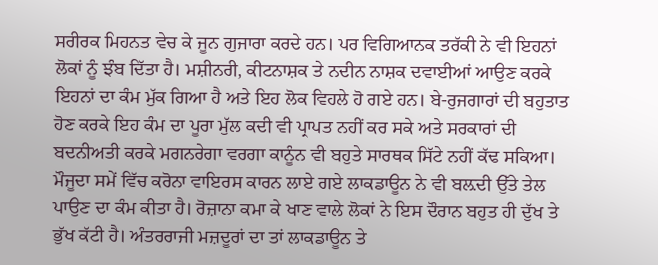ਸਰੀਰਕ ਮਿਹਨਤ ਵੇਚ ਕੇ ਜੂਨ ਗੁਜਾਰਾ ਕਰਦੇ ਹਨ। ਪਰ ਵਿਗਿਆਨਕ ਤਰੱਕੀ ਨੇ ਵੀ ਇਹਨਾਂ ਲੋਕਾਂ ਨੂੰ ਝੰਬ ਦਿੱਤਾ ਹੈ। ਮਸ਼ੀਨਰੀ, ਕੀਟਨਾਸ਼ਕ ਤੇ ਨਦੀਨ ਨਾਸ਼ਕ ਦਵਾਈਆਂ ਆਉਣ ਕਰਕੇ ਇਹਨਾਂ ਦਾ ਕੰਮ ਮੁੱਕ ਗਿਆ ਹੈ ਅਤੇ ਇਹ ਲੋਕ ਵਿਹਲੇ ਹੋ ਗਏ ਹਨ। ਬੇ-ਰੁਜਗਾਰਾਂ ਦੀ ਬਹੁਤਾਤ ਹੋਣ ਕਰਕੇ ਇਹ ਕੰਮ ਦਾ ਪੂਰਾ ਮੁੱਲ ਕਦੀ ਵੀ ਪ੍ਰਾਪਤ ਨਹੀਂ ਕਰ ਸਕੇ ਅਤੇ ਸਰਕਾਰਾਂ ਦੀ ਬਦਨੀਅਤੀ ਕਰਕੇ ਮਗਨਰੇਗਾ ਵਰਗਾ ਕਾਨੂੰਨ ਵੀ ਬਹੁਤੇ ਸਾਰਥਕ ਸਿੱਟੇ ਨਹੀਂ ਕੱਢ ਸਕਿਆ।
ਮੌਜੂਦਾ ਸਮੇਂ ਵਿੱਚ ਕਰੋਨਾ ਵਾਇਰਸ ਕਾਰਨ ਲਾਏ ਗਏ ਲਾਕਡਾਊਨ ਨੇ ਵੀ ਬਲ਼ਦੀ ਉੱਤੇ ਤੇਲ ਪਾਉਣ ਦਾ ਕੰਮ ਕੀਤਾ ਹੈ। ਰੋਜ਼ਾਨਾ ਕਮਾ ਕੇ ਖਾਣ ਵਾਲੇ ਲੋਕਾਂ ਨੇ ਇਸ ਦੌਰਾਨ ਬਹੁਤ ਹੀ ਦੁੱਖ ਤੇ ਭੁੱਖ ਕੱਟੀ ਹੈ। ਅੰਤਰਰਾਜੀ ਮਜ਼ਦੂਰਾਂ ਦਾ ਤਾਂ ਲਾਕਡਾਊਨ ਤੇ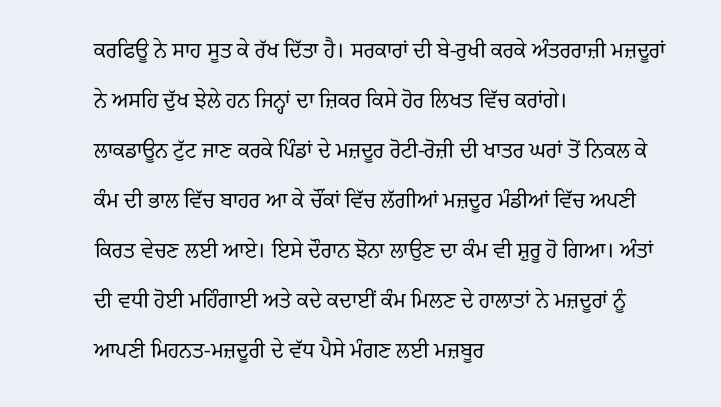ਕਰਫਿਊ ਨੇ ਸਾਹ ਸੂਤ ਕੇ ਰੱਖ ਦਿੱਤਾ ਹੈ। ਸਰਕਾਰਾਂ ਦੀ ਬੇ-ਰੁਖੀ ਕਰਕੇ ਅੰਤਰਰਾਜ਼ੀ ਮਜ਼ਦੂਰਾਂ ਨੇ ਅਸਹਿ ਦੁੱਖ ਝੇਲੇ ਹਨ ਜਿਨ੍ਹਾਂ ਦਾ ਜ਼ਿਕਰ ਕਿਸੇ ਹੋਰ ਲਿਖਤ ਵਿੱਚ ਕਰਾਂਗੇ।
ਲਾਕਡਾਊਨ ਟੁੱਟ ਜਾਣ ਕਰਕੇ ਪਿੰਡਾਂ ਦੇ ਮਜ਼ਦੂਰ ਰੋਟੀ-ਰੋਜ਼ੀ ਦੀ ਖਾਤਰ ਘਰਾਂ ਤੋਂ ਨਿਕਲ ਕੇ ਕੰਮ ਦੀ ਭਾਲ ਵਿੱਚ ਬਾਹਰ ਆ ਕੇ ਚੌਂਕਾਂ ਵਿੱਚ ਲੱਗੀਆਂ ਮਜ਼ਦੂਰ ਮੰਡੀਆਂ ਵਿੱਚ ਅਪਣੀ ਕਿਰਤ ਵੇਚਣ ਲਈ ਆਏ। ਇਸੇ ਦੌਰਾਨ ਝੋਨਾ ਲਾਉਣ ਦਾ ਕੰਮ ਵੀ ਸ਼ੁਰੂ ਹੋ ਗਿਆ। ਅੰਤਾਂ ਦੀ ਵਧੀ ਹੋਈ ਮਹਿੰਗਾਈ ਅਤੇ ਕਦੇ ਕਦਾਈਂ ਕੰਮ ਮਿਲਣ ਦੇ ਹਾਲਾਤਾਂ ਨੇ ਮਜ਼ਦੂਰਾਂ ਨੂੰ ਆਪਣੀ ਮਿਹਨਤ-ਮਜ਼ਦੂਰੀ ਦੇ ਵੱਧ ਪੈਸੇ ਮੰਗਣ ਲਈ ਮਜ਼ਬੂਰ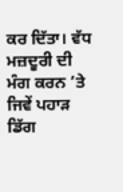ਕਰ ਦਿੱਤਾ। ਵੱਧ ਮਜ਼ਦੂਰੀ ਦੀ ਮੰਗ ਕਰਨ ’ਤੇ ਜਿਵੇਂ ਪਹਾੜ ਡਿੱਗ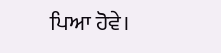ਪਿਆ ਹੋਵੇ।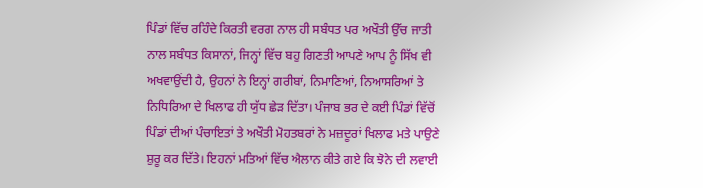ਪਿੰਡਾਂ ਵਿੱਚ ਰਹਿੰਦੇ ਕਿਰਤੀ ਵਰਗ ਨਾਲ ਹੀ ਸਬੰਧਤ ਪਰ ਅਖੌਤੀ ਉੱਚ ਜਾਤੀ ਨਾਲ ਸਬੰਧਤ ਕਿਸਾਨਾਂ, ਜਿਨ੍ਹਾਂ ਵਿੱਚ ਬਹੁ ਗਿਣਤੀ ਆਪਣੇ ਆਪ ਨੂੰ ਸਿੱਖ ਵੀ ਅਖਵਾਉਂਦੀ ਹੈ, ਉਹਨਾਂ ਨੇ ਇਨ੍ਹਾਂ ਗਰੀਬਾਂ, ਨਿਮਾਣਿਆਂ, ਨਿਆਸਰਿਆਂ ਤੇ ਨਿਧਿਰਿਆ ਦੇ ਖਿਲਾਫ ਹੀ ਯੁੱਧ ਛੇੜ ਦਿੱਤਾ। ਪੰਜਾਬ ਭਰ ਦੇ ਕਈ ਪਿੰਡਾਂ ਵਿੱਚੋਂ ਪਿੰਡਾਂ ਦੀਆਂ ਪੰਚਾਇਤਾਂ ਤੇ ਅਖੌਤੀ ਮੋਹਤਬਰਾਂ ਨੇ ਮਜ਼ਦੂਰਾਂ ਖਿਲਾਫ ਮਤੇ ਪਾਉਣੇ ਸ਼ੁਰੂ ਕਰ ਦਿੱਤੇ। ਇਹਨਾਂ ਮਤਿਆਂ ਵਿੱਚ ਐਲਾਨ ਕੀਤੇ ਗਏ ਕਿ ਝੋਨੇ ਦੀ ਲਵਾਈ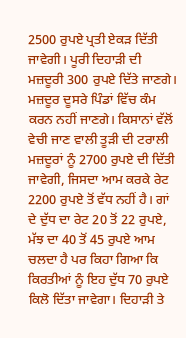2500 ਰੁਪਏ ਪ੍ਰਤੀ ਏਕੜ ਦਿੱਤੀ ਜਾਵੇਗੀ। ਪੂਰੀ ਦਿਹਾੜੀ ਦੀ ਮਜ਼ਦੂਰੀ 300 ਰੁਪਏ ਦਿੱਤੇ ਜਾਣਗੇ। ਮਜ਼ਦੂਰ ਦੂਸਰੇ ਪਿੰਡਾਂ ਵਿੱਚ ਕੰਮ ਕਰਨ ਨਹੀਂ ਜਾਣਗੇ। ਕਿਸਾਨਾਂ ਵੱਲੋਂ ਵੇਚੀ ਜਾਣ ਵਾਲੀ ਤੂੜੀ ਦੀ ਟਰਾਲੀ ਮਜ਼ਦੂਰਾਂ ਨੂੰ 2700 ਰੁਪਏ ਦੀ ਦਿੱਤੀ ਜਾਵੇਗੀ, ਜਿਸਦਾ ਆਮ ਕਰਕੇ ਰੇਟ 2200 ਰੁਪਏ ਤੋਂ ਵੱਧ ਨਹੀਂ ਹੈ। ਗਾਂ ਦੇ ਦੁੱਧ ਦਾ ਰੇਟ 20 ਤੋਂ 22 ਰੁਪਏ, ਮੱਝ ਦਾ 40 ਤੋਂ 45 ਰੁਪਏ ਆਮ ਚਲਦਾ ਹੈ ਪਰ ਕਿਹਾ ਗਿਆ ਕਿ ਕਿਰਤੀਆਂ ਨੂੰ ਇਹ ਦੁੱਧ 70 ਰੁਪਏ ਕਿਲੋ ਦਿੱਤਾ ਜਾਵੇਗਾ। ਦਿਹਾੜੀ ਤੇ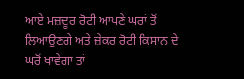ਆਏ ਮਜ਼ਦੂਰ ਰੋਟੀ ਆਪਣੇ ਘਰਾਂ ਤੋਂ ਲਿਆਉਣਗੇ ਅਤੇ ਜ਼ੇਕਰ ਰੋਟੀ ਕਿਸਾਨ ਦੇ ਘਰੋਂ ਖਾਵੇਗਾ ਤਾਂ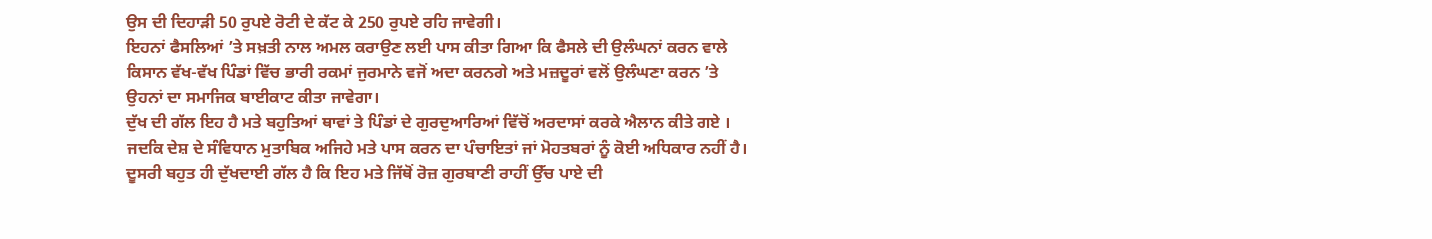ਉਸ ਦੀ ਦਿਹਾੜੀ 50 ਰੁਪਏ ਰੋਟੀ ਦੇ ਕੱਟ ਕੇ 250 ਰੁਪਏ ਰਹਿ ਜਾਵੇਗੀ।
ਇਹਨਾਂ ਫੈਸਲਿਆਂ ’ਤੇ ਸਖ਼ਤੀ ਨਾਲ ਅਮਲ ਕਰਾਉਣ ਲਈ ਪਾਸ ਕੀਤਾ ਗਿਆ ਕਿ ਫੈਸਲੇ ਦੀ ਉਲੰਘਨਾਂ ਕਰਨ ਵਾਲੇ ਕਿਸਾਨ ਵੱਖ-ਵੱਖ ਪਿੰਡਾਂ ਵਿੱਚ ਭਾਰੀ ਰਕਮਾਂ ਜੁਰਮਾਨੇ ਵਜੋਂ ਅਦਾ ਕਰਨਗੇ ਅਤੇ ਮਜ਼ਦੂਰਾਂ ਵਲੋਂ ਉਲੰਘਣਾ ਕਰਨ ’ਤੇ ਉਹਨਾਂ ਦਾ ਸਮਾਜਿਕ ਬਾਈਕਾਟ ਕੀਤਾ ਜਾਵੇਗਾ।
ਦੁੱਖ ਦੀ ਗੱਲ ਇਹ ਹੈ ਮਤੇ ਬਹੁਤਿਆਂ ਥਾਵਾਂ ਤੇ ਪਿੰਡਾਂ ਦੇ ਗੁਰਦੁਆਰਿਆਂ ਵਿੱਚੋਂ ਅਰਦਾਸਾਂ ਕਰਕੇ ਐਲਾਨ ਕੀਤੇ ਗਏ । ਜਦਕਿ ਦੇਸ਼ ਦੇ ਸੰਵਿਧਾਨ ਮੁਤਾਬਿਕ ਅਜਿਹੇ ਮਤੇ ਪਾਸ ਕਰਨ ਦਾ ਪੰਚਾਇਤਾਂ ਜਾਂ ਮੋਹਤਬਰਾਂ ਨੂੰ ਕੋਈ ਅਧਿਕਾਰ ਨਹੀਂ ਹੈ। ਦੂਸਰੀ ਬਹੁਤ ਹੀ ਦੁੱਖਦਾਈ ਗੱਲ ਹੈ ਕਿ ਇਹ ਮਤੇ ਜਿੱਥੋਂ ਰੋਜ਼ ਗੁਰਬਾਣੀ ਰਾਹੀਂ ਉੱਚ ਪਾਏ ਦੀ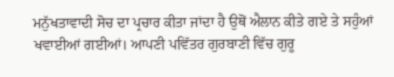ਮਨੁੱਖਤਾਵਾਦੀ ਸੋਚ ਦਾ ਪ੍ਰਚਾਰ ਕੀਤਾ ਜਾਂਦਾ ਹੈ ਉਥੋਂ ਐਲਾਨ ਕੀਤੇ ਗਏ ਤੇ ਸਹੁੰਆਂ ਖਵਾਈਆਂ ਗਈਆਂ। ਆਪਣੀ ਪਵਿੱਤਰ ਗੁਰਬਾਣੀ ਵਿੱਚ ਗੁਰੂ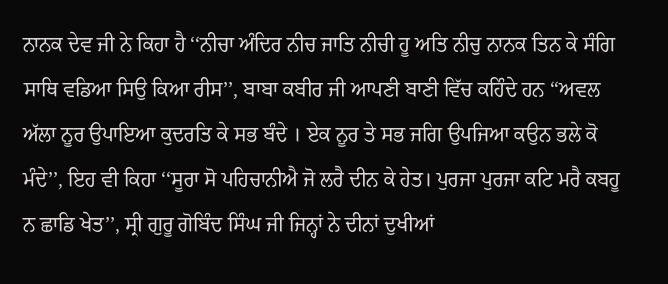ਨਾਨਕ ਦੇਵ ਜੀ ਨੇ ਕਿਹਾ ਹੈ ‘‘ਨੀਚਾ ਅੰਦਿਰ ਨੀਚ ਜਾਤਿ ਨੀਚੀ ਹੂ ਅਤਿ ਨੀਚੁ ਨਾਨਕ ਤਿਨ ਕੇ ਸੰਗਿ ਸਾਥਿ ਵਡਿਆ ਸਿਉ ਕਿਆ ਰੀਸ’’, ਬਾਬਾ ਕਬੀਰ ਜੀ ਆਪਣੀ ਬਾਣੀ ਵਿੱਚ ਕਹਿੰਦੇ ਹਨ ‘‘ਅਵਲ ਅੱਲਾ ਨੂਰ ਉਪਾਇਆ ਕੁਦਰਤਿ ਕੇ ਸਭ ਬੰਦੇ । ਏਕ ਨੂਰ ਤੇ ਸਭ ਜਗਿ ਉਪਜਿਆ ਕਉਨ ਭਲੇ ਕੋ ਮੰਦੇ’’, ਇਹ ਵੀ ਕਿਹਾ ‘‘ਸੂਰਾ ਸੋ ਪਹਿਚਾਨੀਐ ਜੋ ਲਰੈ ਦੀਨ ਕੇ ਹੇਤ। ਪੁਰਜਾ ਪੁਰਜਾ ਕਟਿ ਮਰੈ ਕਬਹੂ ਨ ਛਾਡਿ ਖੇਤ’’, ਸ੍ਰੀ ਗੁਰੂ ਗੋਬਿੰਦ ਸਿੰਘ ਜੀ ਜਿਨ੍ਹਾਂ ਨੇ ਦੀਨਾਂ ਦੁਖੀਆਂ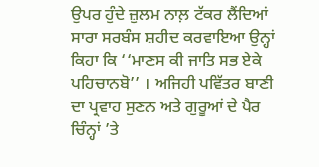ਉਪਰ ਹੁੰਦੇ ਜ਼ੁਲਮ ਨਾਲ਼ ਟੱਕਰ ਲੈਂਦਿਆਂ ਸਾਰਾ ਸਰਬੰਸ ਸ਼ਹੀਦ ਕਰਵਾਇਆ ਉਨ੍ਹਾਂ ਕਿਹਾ ਕਿ ‘‘ਮਾਣਸ ਕੀ ਜਾਤਿ ਸਭ ਏਕੇ ਪਹਿਚਾਨਬੋ’’ । ਅਜਿਹੀ ਪਵਿੱਤਰ ਬਾਣੀ ਦਾ ਪ੍ਰਵਾਹ ਸੁਣਨ ਅਤੇ ਗੁਰੂਆਂ ਦੇ ਪੈਰ ਚਿੰਨ੍ਹਾਂ ’ਤੇ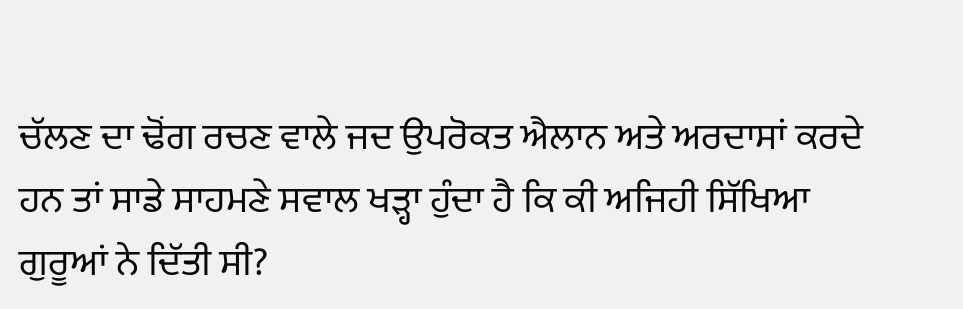ਚੱਲਣ ਦਾ ਢੋਂਗ ਰਚਣ ਵਾਲੇ ਜਦ ਉਪਰੋਕਤ ਐਲਾਨ ਅਤੇ ਅਰਦਾਸਾਂ ਕਰਦੇ ਹਨ ਤਾਂ ਸਾਡੇ ਸਾਹਮਣੇ ਸਵਾਲ ਖੜ੍ਹਾ ਹੁੰਦਾ ਹੈ ਕਿ ਕੀ ਅਜਿਹੀ ਸਿੱਖਿਆ ਗੁਰੂਆਂ ਨੇ ਦਿੱਤੀ ਸੀ?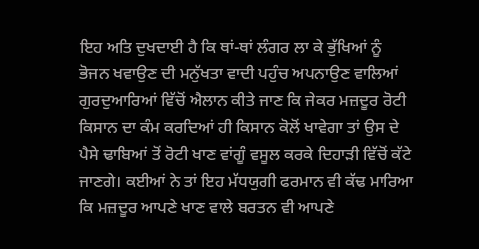ਇਹ ਅਤਿ ਦੁਖਦਾਈ ਹੈ ਕਿ ਥਾਂ-ਥਾਂ ਲੰਗਰ ਲਾ ਕੇ ਭੁੱਖਿਆਂ ਨੂੰ ਭੋਜਨ ਖਵਾਉਣ ਦੀ ਮਨੁੱਖਤਾ ਵਾਦੀ ਪਹੁੰਚ ਅਪਨਾਉਣ ਵਾਲਿਆਂ ਗੁਰਦੁਆਰਿਆਂ ਵਿੱਚੋਂ ਐਲਾਨ ਕੀਤੇ ਜਾਣ ਕਿ ਜੇਕਰ ਮਜ਼ਦੂਰ ਰੋਟੀ ਕਿਸਾਨ ਦਾ ਕੰਮ ਕਰਦਿਆਂ ਹੀ ਕਿਸਾਨ ਕੋਲੋਂ ਖਾਵੇਗਾ ਤਾਂ ਉਸ ਦੇ ਪੈਸੇ ਢਾਬਿਆਂ ਤੋਂ ਰੋਟੀ ਖਾਣ ਵਾਂਗੂੰ ਵਸੂਲ ਕਰਕੇ ਦਿਹਾੜੀ ਵਿੱਚੋਂ ਕੱਟੇ ਜਾਣਗੇ। ਕਈਆਂ ਨੇ ਤਾਂ ਇਹ ਮੱਧਯੁਗੀ ਫਰਮਾਨ ਵੀ ਕੱਢ ਮਾਰਿਆ ਕਿ ਮਜ਼ਦੂਰ ਆਪਣੇ ਖਾਣ ਵਾਲੇ ਬਰਤਨ ਵੀ ਆਪਣੇ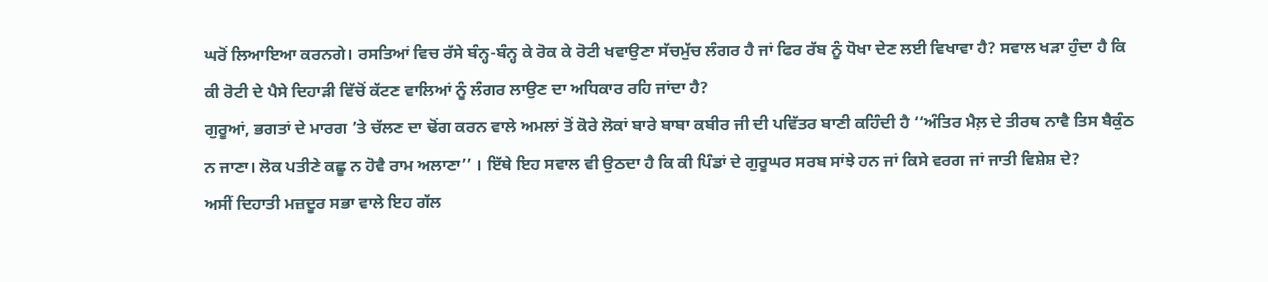ਘਰੋਂ ਲਿਆਇਆ ਕਰਨਗੇ। ਰਸਤਿਆਂ ਵਿਚ ਰੱਸੇ ਬੰਨ੍ਹ-ਬੰਨ੍ਹ ਕੇ ਰੋਕ ਕੇ ਰੋਟੀ ਖਵਾਉਣਾ ਸੱਚਮੁੱਚ ਲੰਗਰ ਹੈ ਜਾਂ ਫਿਰ ਰੱਬ ਨੂੰ ਧੋਖਾ ਦੇਣ ਲਈ ਵਿਖਾਵਾ ਹੈ? ਸਵਾਲ ਖੜਾ ਹੁੰਦਾ ਹੈ ਕਿ ਕੀ ਰੋਟੀ ਦੇ ਪੈਸੇ ਦਿਹਾੜੀ ਵਿੱਚੋਂ ਕੱਟਣ ਵਾਲਿਆਂ ਨੂੰ ਲੰਗਰ ਲਾਉਣ ਦਾ ਅਧਿਕਾਰ ਰਹਿ ਜਾਂਦਾ ਹੈ?
ਗੁਰੂਆਂ, ਭਗਤਾਂ ਦੇ ਮਾਰਗ ’ਤੇ ਚੱਲਣ ਦਾ ਢੋਂਗ ਕਰਨ ਵਾਲੇ ਅਮਲਾਂ ਤੋਂ ਕੋਰੇ ਲੋਕਾਂ ਬਾਰੇ ਬਾਬਾ ਕਬੀਰ ਜੀ ਦੀ ਪਵਿੱਤਰ ਬਾਣੀ ਕਹਿੰਦੀ ਹੈ ‘‘ਅੰਤਿਰ ਮੈਲ਼ ਦੇ ਤੀਰਥ ਨਾਵੈ ਤਿਸ ਬੈਕੁੰਠ ਨ ਜਾਣਾ। ਲੋਕ ਪਤੀਣੇ ਕਛੂ ਨ ਹੋਵੈ ਰਾਮ ਅਲਾਣਾ’’ । ਇੱਥੇ ਇਹ ਸਵਾਲ ਵੀ ਉਠਦਾ ਹੈ ਕਿ ਕੀ ਪਿੰਡਾਂ ਦੇ ਗੁਰੂਘਰ ਸਰਬ ਸਾਂਝੇ ਹਨ ਜਾਂ ਕਿਸੇ ਵਰਗ ਜਾਂ ਜਾਤੀ ਵਿਸ਼ੇਸ਼ ਦੇ?
ਅਸੀਂ ਦਿਹਾਤੀ ਮਜ਼ਦੂਰ ਸਭਾ ਵਾਲੇ ਇਹ ਗੱਲ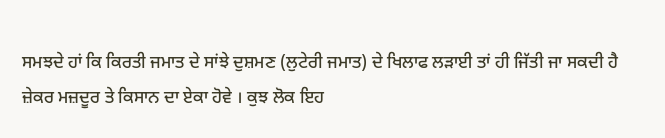ਸਮਝਦੇ ਹਾਂ ਕਿ ਕਿਰਤੀ ਜਮਾਤ ਦੇ ਸਾਂਝੇ ਦੁਸ਼ਮਣ (ਲੁਟੇਰੀ ਜਮਾਤ) ਦੇ ਖਿਲਾਫ ਲੜਾਈ ਤਾਂ ਹੀ ਜਿੱਤੀ ਜਾ ਸਕਦੀ ਹੈ ਜ਼ੇਕਰ ਮਜ਼ਦੂਰ ਤੇ ਕਿਸਾਨ ਦਾ ਏਕਾ ਹੋਵੇ । ਕੁਝ ਲੋਕ ਇਹ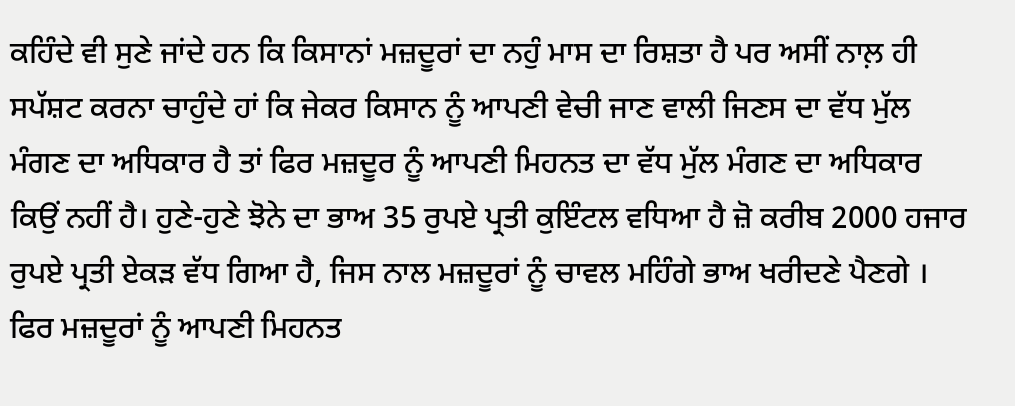ਕਹਿੰਦੇ ਵੀ ਸੁਣੇ ਜਾਂਦੇ ਹਨ ਕਿ ਕਿਸਾਨਾਂ ਮਜ਼ਦੂਰਾਂ ਦਾ ਨਹੁੰ ਮਾਸ ਦਾ ਰਿਸ਼ਤਾ ਹੈ ਪਰ ਅਸੀਂ ਨਾਲ਼ ਹੀ ਸਪੱਸ਼ਟ ਕਰਨਾ ਚਾਹੁੰਦੇ ਹਾਂ ਕਿ ਜੇਕਰ ਕਿਸਾਨ ਨੂੰ ਆਪਣੀ ਵੇਚੀ ਜਾਣ ਵਾਲੀ ਜਿਣਸ ਦਾ ਵੱਧ ਮੁੱਲ ਮੰਗਣ ਦਾ ਅਧਿਕਾਰ ਹੈ ਤਾਂ ਫਿਰ ਮਜ਼ਦੂਰ ਨੂੰ ਆਪਣੀ ਮਿਹਨਤ ਦਾ ਵੱਧ ਮੁੱਲ ਮੰਗਣ ਦਾ ਅਧਿਕਾਰ ਕਿਉਂ ਨਹੀਂ ਹੈ। ਹੁਣੇ-ਹੁਣੇ ਝੋਨੇ ਦਾ ਭਾਅ 35 ਰੁਪਏ ਪ੍ਰਤੀ ਕੁਇੰਟਲ ਵਧਿਆ ਹੈ ਜ਼ੋ ਕਰੀਬ 2000 ਹਜਾਰ ਰੁਪਏ ਪ੍ਰਤੀ ਏਕੜ ਵੱਧ ਗਿਆ ਹੈ, ਜਿਸ ਨਾਲ ਮਜ਼ਦੂਰਾਂ ਨੂੰ ਚਾਵਲ ਮਹਿੰਗੇ ਭਾਅ ਖਰੀਦਣੇ ਪੈਣਗੇ । ਫਿਰ ਮਜ਼ਦੂਰਾਂ ਨੂੰ ਆਪਣੀ ਮਿਹਨਤ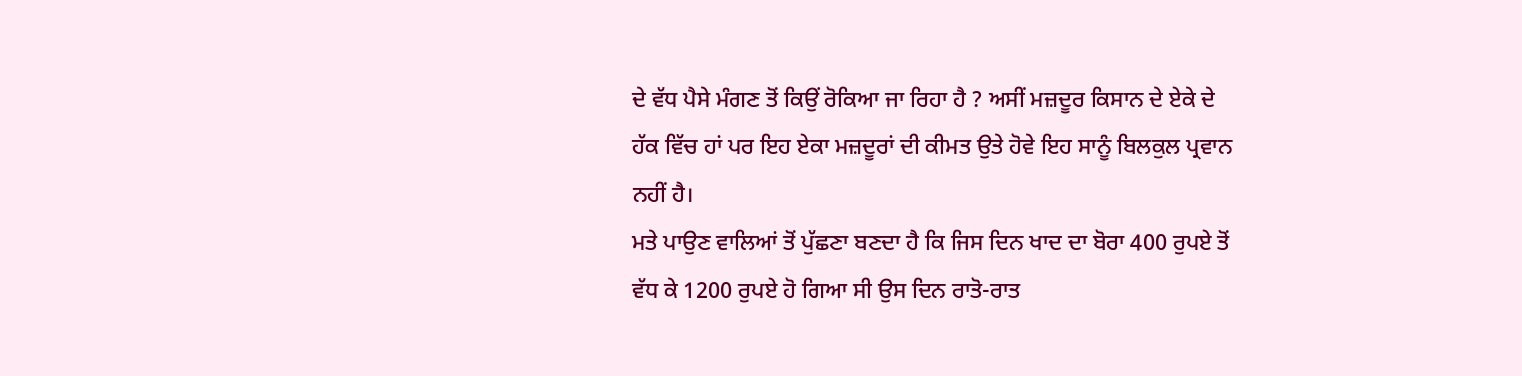ਦੇ ਵੱਧ ਪੈਸੇ ਮੰਗਣ ਤੋਂ ਕਿਉਂ ਰੋਕਿਆ ਜਾ ਰਿਹਾ ਹੈ ? ਅਸੀਂ ਮਜ਼ਦੂਰ ਕਿਸਾਨ ਦੇ ਏਕੇ ਦੇ ਹੱਕ ਵਿੱਚ ਹਾਂ ਪਰ ਇਹ ਏਕਾ ਮਜ਼ਦੂਰਾਂ ਦੀ ਕੀਮਤ ਉਤੇ ਹੋਵੇ ਇਹ ਸਾਨੂੰ ਬਿਲਕੁਲ ਪ੍ਰਵਾਨ ਨਹੀਂ ਹੈ।
ਮਤੇ ਪਾਉਣ ਵਾਲਿਆਂ ਤੋਂ ਪੁੱਛਣਾ ਬਣਦਾ ਹੈ ਕਿ ਜਿਸ ਦਿਨ ਖਾਦ ਦਾ ਬੋਰਾ 400 ਰੁਪਏ ਤੋਂ ਵੱਧ ਕੇ 1200 ਰੁਪਏ ਹੋ ਗਿਆ ਸੀ ਉਸ ਦਿਨ ਰਾਤੋ-ਰਾਤ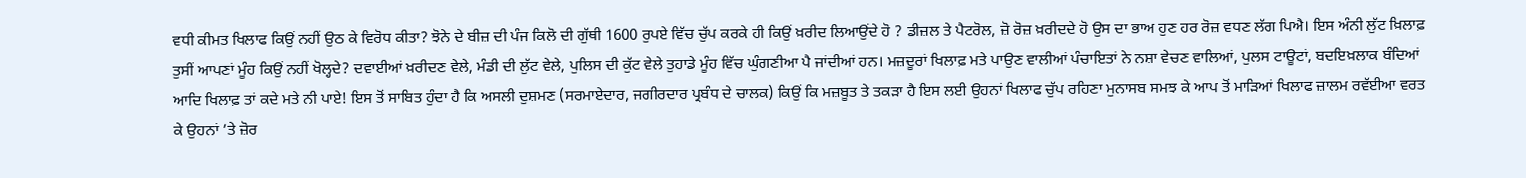ਵਧੀ ਕੀਮਤ ਖਿਲਾਫ ਕਿਉਂ ਨਹੀਂ ਉਠ ਕੇ ਵਿਰੋਧ ਕੀਤਾ? ਝੋਨੇ ਦੇ ਬੀਜ਼ ਦੀ ਪੰਜ ਕਿਲੋ ਦੀ ਗੁੱਥੀ 1600 ਰੁਪਏ ਵਿੱਚ ਚੁੱਪ ਕਰਕੇ ਹੀ ਕਿਉਂ ਖ਼ਰੀਦ ਲਿਆਉਂਦੇ ਹੋ ? ਡੀਜ਼ਲ ਤੇ ਪੈਟਰੋਲ, ਜ਼ੋ ਰੋਜ਼ ਖ਼ਰੀਦਦੇ ਹੋ ਉਸ ਦਾ ਭਾਅ ਹੁਣ ਹਰ ਰੋਜ਼ ਵਧਣ ਲੱਗ ਪਿਐ। ਇਸ ਅੰਨੀ ਲੁੱਟ ਖ਼ਿਲਾਫ਼ ਤੁਸੀਂ ਆਪਣਾਂ ਮੂੰਹ ਕਿਉਂ ਨਹੀਂ ਖੋਲ੍ਹਦੇ? ਦਵਾਈਆਂ ਖ਼ਰੀਦਣ ਵੇਲੇ, ਮੰਡੀ ਦੀ ਲੁੱਟ ਵੇਲੇ, ਪੁਲਿਸ ਦੀ ਕੁੱਟ ਵੇਲੇ ਤੁਹਾਡੇ ਮੂੰਹ ਵਿੱਚ ਘੁੰਗਣੀਆ ਪੈ ਜਾਂਦੀਆਂ ਹਨ। ਮਜ਼ਦੂਰਾਂ ਖਿਲਾਫ਼ ਮਤੇ ਪਾਉਣ ਵਾਲੀਆਂ ਪੰਚਾਇਤਾਂ ਨੇ ਨਸ਼ਾ ਵੇਚਣ ਵਾਲਿਆਂ, ਪੁਲਸ ਟਾਊਟਾਂ, ਬਦਇਖ਼ਲਾਕ ਬੰਦਿਆਂ ਆਦਿ ਖਿਲਾਫ਼ ਤਾਂ ਕਦੇ ਮਤੇ ਨੀ ਪਾਏ! ਇਸ ਤੋਂ ਸਾਬਿਤ ਹੁੰਦਾ ਹੈ ਕਿ ਅਸਲੀ ਦੁਸ਼ਮਣ (ਸਰਮਾਏਦਾਰ, ਜਗੀਰਦਾਰ ਪ੍ਰਬੰਧ ਦੇ ਚਾਲਕ) ਕਿਉਂ ਕਿ ਮਜ਼ਬੂਤ ਤੇ ਤਕੜਾ ਹੈ ਇਸ ਲਈ ਉਹਨਾਂ ਖਿਲਾਫ ਚੁੱਪ ਰਹਿਣਾ ਮੁਨਾਸਬ ਸਮਝ ਕੇ ਆਪ ਤੋਂ ਮਾੜਿਆਂ ਖਿਲਾਫ ਜ਼ਾਲਮ ਰਵੱਈਆ ਵਰਤ ਕੇ ਉਹਨਾਂ ’ਤੇ ਜ਼ੋਰ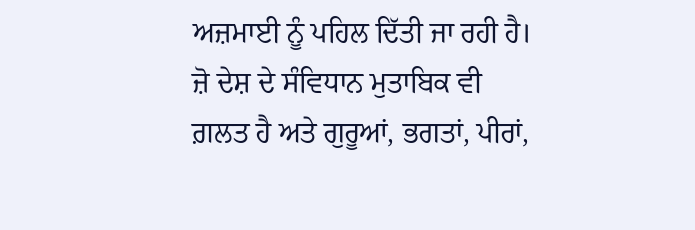ਅਜ਼ਮਾਈ ਨੂੰ ਪਹਿਲ ਦਿੱਤੀ ਜਾ ਰਹੀ ਹੈ। ਜ਼ੋ ਦੇਸ਼ ਦੇ ਸੰਵਿਧਾਨ ਮੁਤਾਬਿਕ ਵੀ ਗ਼ਲਤ ਹੈ ਅਤੇ ਗੁਰੂਆਂ, ਭਗਤਾਂ, ਪੀਰਾਂ,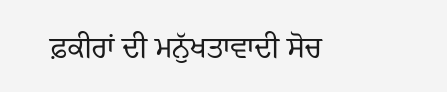ਫ਼ਕੀਰਾਂ ਦੀ ਮਨੁੱਖਤਾਵਾਦੀ ਸੋਚ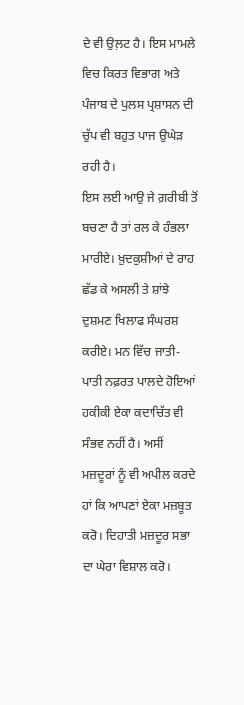ਦੇ ਵੀ ਉਲ਼ਟ ਹੈ। ਇਸ ਮਾਮਲੇ ਵਿਚ ਕਿਰਤ ਵਿਭਾਗ ਅਤੇ ਪੰਜਾਬ ਦੇ ਪੁਲਸ ਪ੍ਰਸ਼ਾਸਨ ਦੀ ਚੁੱਪ ਵੀ ਬਹੁਤ ਪਾਜ ਉਘੇੜ ਰਹੀ ਹੈ।
ਇਸ ਲਈ ਆਉ ਜੇ ਗ਼ਰੀਬੀ ਤੋਂ ਬਚਣਾ ਹੈ ਤਾਂ ਰਲ ਕੇ ਹੰਭਲਾ ਮਾਰੀਏ। ਖ਼ੁਦਕੁਸ਼ੀਆਂ ਦੇ ਰਾਹ ਛੱਡ ਕੇ ਅਸਲੀ ਤੇ ਸ਼ਾਂਝੇ ਦੁਸ਼ਮਣ ਖਿਲਾਫ ਸੰਘਰਸ਼ ਕਰੀਏ। ਮਨ ਵਿੱਚ ਜਾਤੀ-ਪਾਤੀ ਨਫ਼ਰਤ ਪਾਲਦੇ ਹੋਇਆਂ ਹਕੀਕੀ ਏਕਾ ਕਦਾਚਿੱਤ ਵੀ ਸੰਭਵ ਨਹੀਂ ਹੈ। ਅਸੀਂ ਮਜ਼ਦੂਰਾਂ ਨੂੰ ਵੀ ਅਪੀਲ ਕਰਦੇ ਹਾਂ ਕਿ ਆਪਣਾਂ ਏਕਾ ਮਜ਼ਬੂਤ ਕਰੋ। ਦਿਹਾਤੀ ਮਜ਼ਦੂਰ ਸਭਾ ਦਾ ਘੇਰਾ ਵਿਸ਼ਾਲ ਕਰੋ।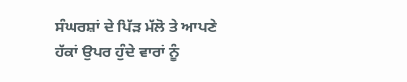ਸੰਘਰਸ਼ਾਂ ਦੇ ਪਿੱੜ ਮੱਲੋ ਤੇ ਆਪਣੇ ਹੱਕਾਂ ਉਪਰ ਹੁੰਦੇ ਵਾਰਾਂ ਨੂੰ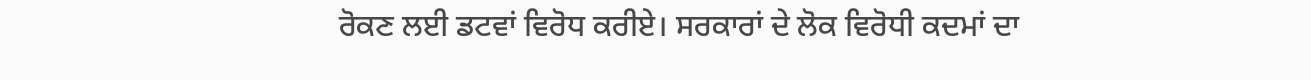ਰੋਕਣ ਲਈ ਡਟਵਾਂ ਵਿਰੋਧ ਕਰੀਏ। ਸਰਕਾਰਾਂ ਦੇ ਲੋਕ ਵਿਰੋਧੀ ਕਦਮਾਂ ਦਾ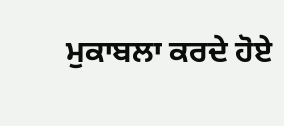ਮੁਕਾਬਲਾ ਕਰਦੇ ਹੋਏ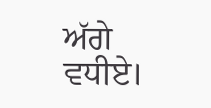ਅੱਗੇ ਵਧੀਏ।